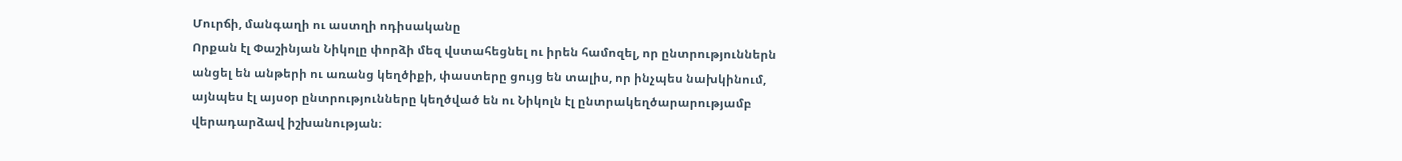Մուրճի, մանգաղի ու աստղի ոդիսականը
Որքան էլ Փաշինյան Նիկոլը փորձի մեզ վստահեցնել ու իրեն համոզել, որ ընտրություններն անցել են անթերի ու առանց կեղծիքի, փաստերը ցույց են տալիս, որ ինչպես նախկինում, այնպես էլ այսօր ընտրությունները կեղծված են ու Նիկոլն էլ ընտրակեղծարարությամբ վերադարձավ իշխանության։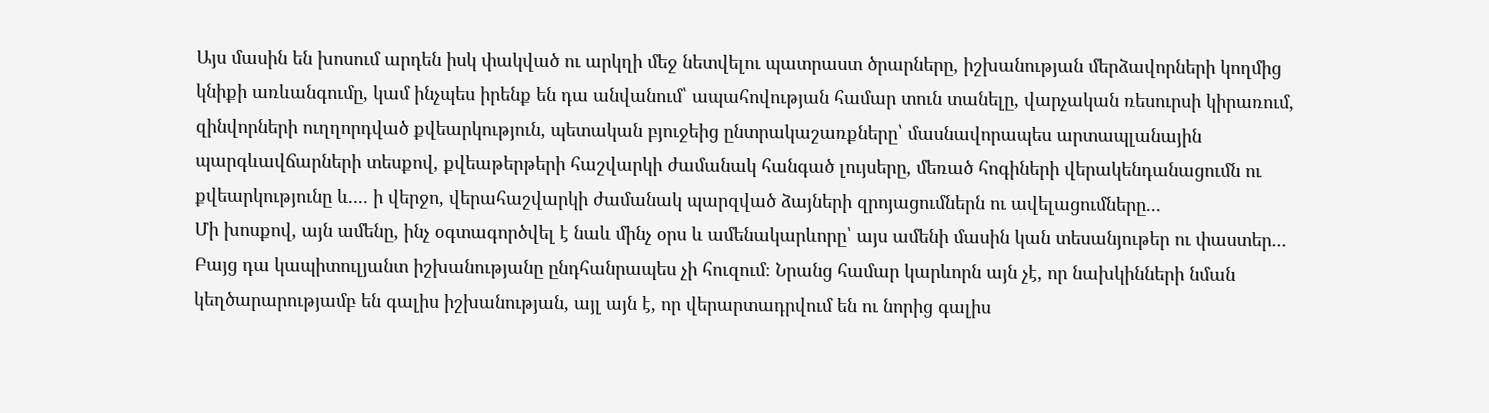Այս մասին են խոսում արդեն իսկ փակված ու արկղի մեջ նետվելու պատրաստ ծրարները, իշխանության մերձավորների կողմից կնիքի առևանգումը, կամ ինչպես իրենք են դա անվանում՝ ապահովության համար տուն տանելը, վարչական ռեսուրսի կիրառում, զինվորների ուղղորդված քվեարկություն, պետական բյուջեից ընտրակաշառքները՝ մասնավորապես արտապլանային պարգևավճարների տեսքով, քվեաթերթերի հաշվարկի ժամանակ հանգած լույսերը, մեռած հոգիների վերակենդանացումն ու քվեարկությունը և․․․․ ի վերջո, վերահաշվարկի ժամանակ պարզված ձայների զրոյացումներն ու ավելացումները․․․
Մի խոսքով, այն ամենը, ինչ օգտագործվել է նաև մինչ օրս և ամենակարևորը՝ այս ամենի մասին կան տեսանյութեր ու փաստեր․․․
Բայց դա կապիտուլյանտ իշխանությանը ընդհանրապես չի հուզում։ Նրանց համար կարևորն այն չէ, որ նախկինների նման կեղծարարությամբ են գալիս իշխանության, այլ այն է, որ վերարտադրվում են ու նորից գալիս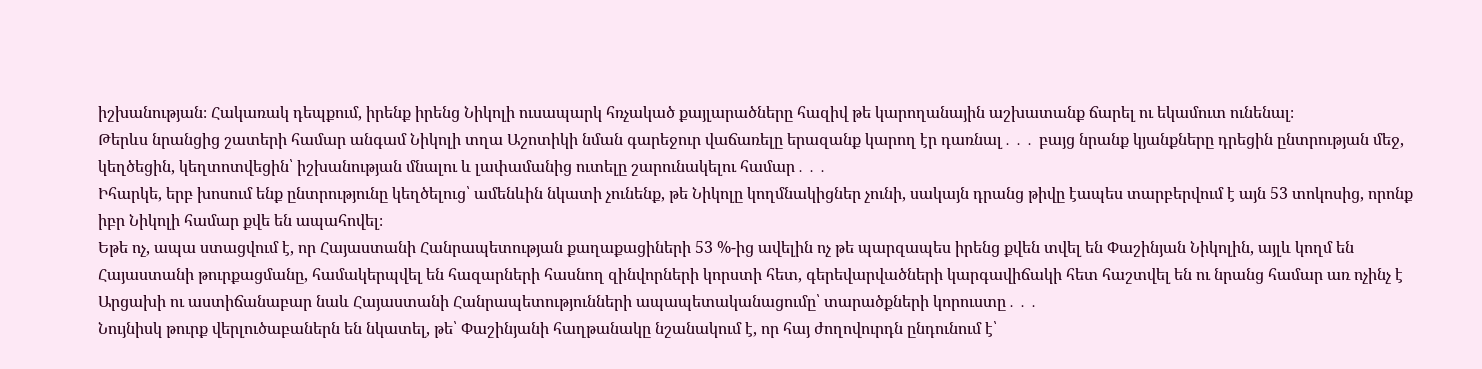իշխանության։ Հակառակ դեպքում, իրենք իրենց Նիկոլի ուսապարկ հռչակած քայլարածները հազիվ թե կարողանային աշխատանք ճարել ու եկամուտ ունենալ։
Թերևս նրանցից շատերի համար անգամ Նիկոլի տղա Աշոտիկի նման գարեջուր վաճառելը երազանք կարող էր դառնալ․․․ բայց նրանք կյանքները դրեցին ընտրության մեջ, կեղծեցին, կեղտոտվեցին՝ իշխանության մնալու և լափամանից ուտելը շարունակելու համար․․․
Իհարկե, երբ խոսում ենք ընտրությունը կեղծելուց՝ ամենևին նկատի չունենք, թե Նիկոլը կողմնակիցներ չունի, սակայն դրանց թիվը էապես տարբերվում է այն 53 տոկոսից, որոնք իբր Նիկոլի համար քվե են ապահովել։
Եթե ոչ, ապա ստացվում է, որ Հայաստանի Հանրապետության քաղաքացիների 53 %-ից ավելին ոչ թե պարզապես իրենց քվեն տվել են Փաշինյան Նիկոլին, այլև կողմ են Հայաստանի թուրքացմանը, համակերպվել են հազարների հասնող զինվորների կորստի հետ, գերեվարվածների կարգավիճակի հետ հաշտվել են ու նրանց համար առ ոչինչ է Արցախի ու աստիճանաբար նաև Հայաստանի Հանրապետությունների ապապետականացումը՝ տարածքների կորուստը․․․
Նույնիսկ թուրք վերլուծաբաներն են նկատել, թե՝ Փաշինյանի հաղթանակը նշանակում է, որ հայ ժողովուրդն ընդունում է՝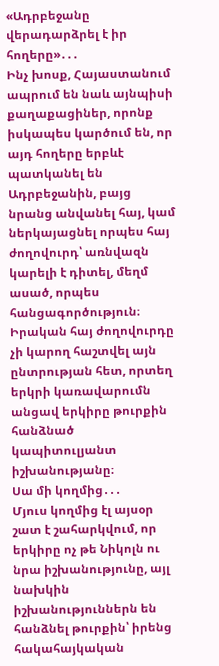«Ադրբեջանը վերադարձրել է իր հողերը»․․․
Ինչ խոսք, Հայաստանում ապրում են նաև այնպիսի քաղաքացիներ, որոնք իսկապես կարծում են, որ այդ հողերը երբևէ պատկանել են Ադրբեջանին, բայց նրանց անվանել հայ, կամ ներկայացնել որպես հայ ժողովուրդ՝ առնվազն կարելի է դիտել, մեղմ ասած, որպես հանցագործություն։
Իրական հայ ժողովուրդը չի կարող հաշտվել այն ընտրության հետ, որտեղ երկրի կառավարումն անցավ երկիրը թուրքին հանձնած կապիտուլյանտ իշխանությանը։
Սա մի կողմից․․․
Մյուս կողմից էլ այսօր շատ է շահարկվում, որ երկիրը ոչ թե Նիկոլն ու նրա իշխանությունը, այլ նախկին իշխանություններն են հանձնել թուրքին՝ իրենց հակահայկական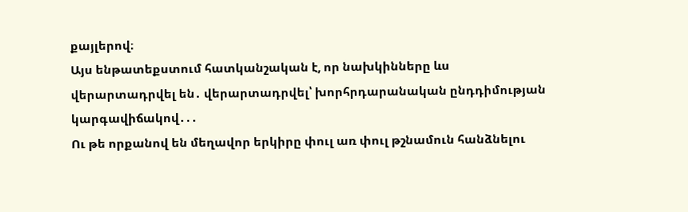քայլերով։
Այս ենթատեքստում հատկանշական է, որ նախկինները ևս վերարտադրվել են․ վերարտադրվել՝ խորհրդարանական ընդդիմության կարգավիճակով․․․
Ու թե որքանով են մեղավոր երկիրը փուլ առ փուլ թշնամուն հանձնելու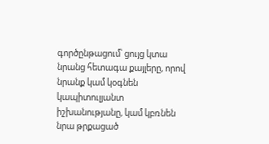գործընթացում՝ ցույց կտա նրանց հետագա քայլերը, որով նրանք կամ կօգնեն կապիտուլյանտ իշխանությանը, կամ կբռնեն նրա թրքացած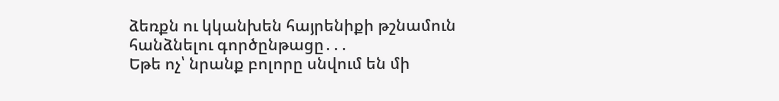ձեռքն ու կկանխեն հայրենիքի թշնամուն հանձնելու գործընթացը․․․
Եթե ոչ՝ նրանք բոլորը սնվում են մի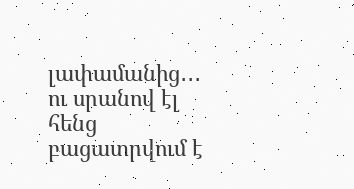լափամանից․․․ ու սրանով էլ հենց բացատրվում է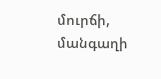մուրճի, մանգաղի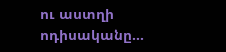ու աստղի ոդիսականը...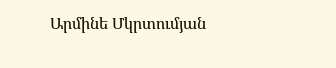Արմինե Մկրտումյան